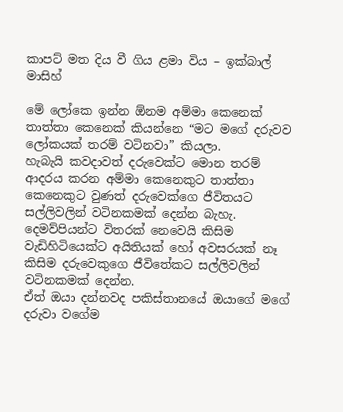කාපට් මත දිය වී ගිය ළමා විය – ඉක්බාල් මාසිහ්

මේ ලෝකෙ ඉන්න ඕනම අම්මා කෙනෙක් තාත්තා කෙනෙක් කියන්නෙ “මට මගේ දරුවව ලෝකයක් තරම් වටිනවා” කියලා.
හැබැයි කවදාවත් දරුවෙක්ට මොන තරම් ආදරය කරන අම්මා කෙනෙකුට තාත්තා කෙනෙකුට වුණත් දරුවෙක්ගෙ ජීවිතයට සල්ලිවලින් වටිනකමක් දෙන්න බැහැ.
දෙමව්පියන්ට විතරක් නෙවෙයි කිසිම වැඩිහිටියෙක්ට අයිතියක් හෝ අවසරයක් නෑ කිසිම දරුවෙකුගෙ ජීවිතේකට සල්ලිවලින් වටිනකමක් දෙන්න.
ඒත් ඔයා දන්නවද පකිස්තානයේ ඔයාගේ මගේ දරුවා වගේම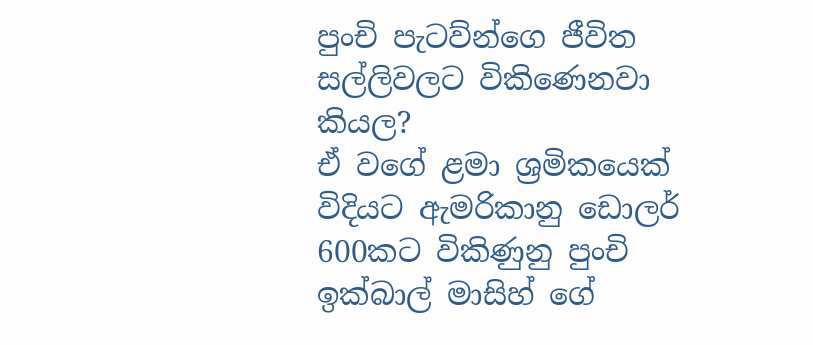පුංචි පැටව්න්ගෙ ජීවිත සල්ලිවලට විකිණෙනවා කියල?
ඒ වගේ ළමා ශ්‍රමිකයෙක් විදියට ඇමරිකානු ඩොලර් 600කට විකිණුනු පුංචි ඉක්බාල් මාසිහ් ගේ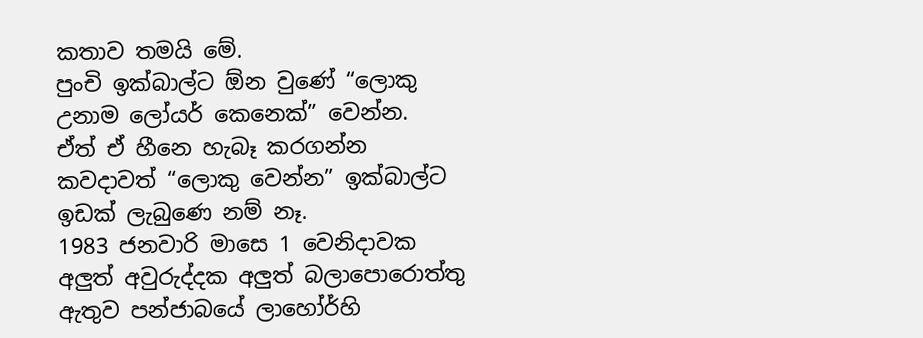කතාව තමයි මේ.
පුංචි ඉක්බාල්ට ඕන වුණේ “ලොකු උනාම ලෝයර් කෙනෙක්” වෙන්න.
ඒත් ඒ හීනෙ හැබෑ කරගන්න කවදාවත් “ලොකු වෙන්න” ඉක්බාල්ට ඉඩක් ලැබුණෙ නම් නෑ.
1983 ජනවාරි මාසෙ 1 වෙනිදාවක අලුත් අවුරුද්දක අලුත් බලාපොරොත්තු ඇතුව පන්ජාබයේ ලාහෝර්හි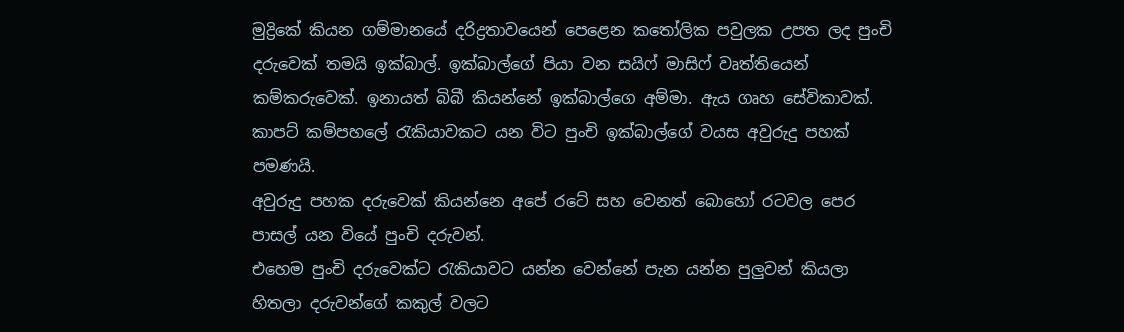මුද්‍රිකේ කියන ගම්මානයේ දරිද්‍රතාවයෙන් පෙළෙන කතෝලික පවුලක උපත ලද පුංචි දරුවෙක් තමයි ඉක්බාල්. ඉක්බාල්ගේ පියා වන සයිෆ් මාසිෆ් වෘත්තියෙන් කම්කරුවෙක්. ඉනායත් බිබී කියන්නේ ඉක්බාල්ගෙ අම්මා. ඇය ගෘහ සේවිකාවක්.
කාපට් කම්පහලේ රැකියාවකට යන විට පුංචි ඉක්බාල්ගේ වයස අවුරුදු පහක් පමණයි.
අවුරුදු පහක දරුවෙක් කියන්නෙ අපේ රටේ සහ වෙනත් බොහෝ රටවල පෙර පාසල් යන වියේ පුංචි දරුවන්.
එහෙම පුංචි දරුවෙක්ට රැකියාවට යන්න වෙන්නේ පැන යන්න පුලුවන් කියලා හිතලා දරුවන්ගේ කකුල් වලට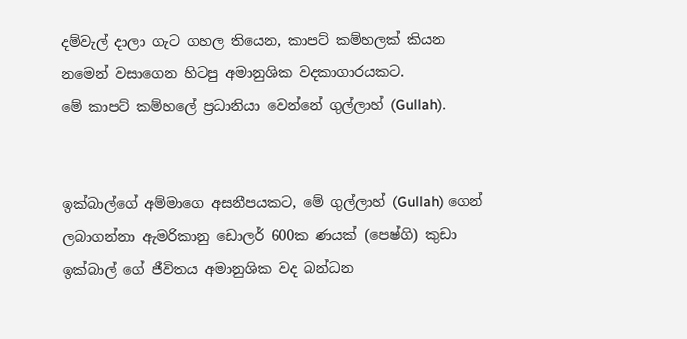දම්වැල් දාලා ගැට ගහල තියෙන, කාපට් කම්හලක් කියන නමෙන් වසාගෙන හිටපු අමානුශික වදකාගාරයකට.
මේ කාපට් කම්හලේ ප්‍රධානියා වෙන්නේ ගුල්ලාහ් (Gullah).


ඉක්බාල්ගේ අම්මාගෙ අසනීපයකට, මේ ගුල්ලාහ් (Gullah) ගෙන් ලබාගන්නා ඇමරිකානු ඩොලර් 600ක ණයක් (පෙෂ්ගි) කුඩා ඉක්බාල් ගේ ජීවිතය අමානුශික වද බන්ධන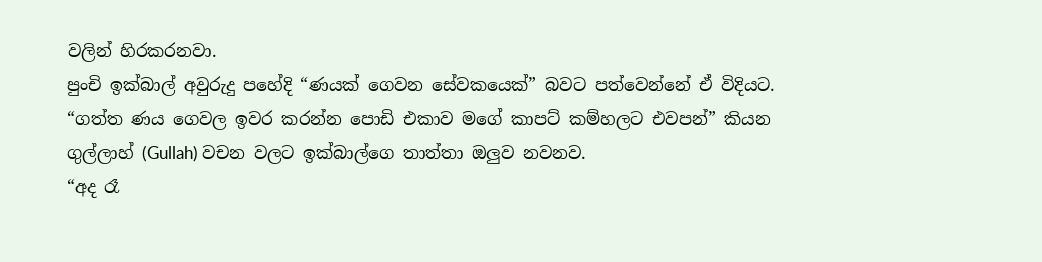වලින් හිරකරනවා.
පුංචි ඉක්බාල් අවුරුදු පහේදි “ණයක් ගෙවන සේවකයෙක්” බවට පත්වෙන්නේ ඒ විදියට.
“ගත්ත ණය ගෙවල ඉවර කරන්න පොඩි එකාව මගේ කාපට් කම්හලට එවපන්” කියන ගුල්ලාහ් (Gullah) වචන වලට ඉක්බාල්ගෙ තාත්තා ඔලුව නවනව.
“අද රෑ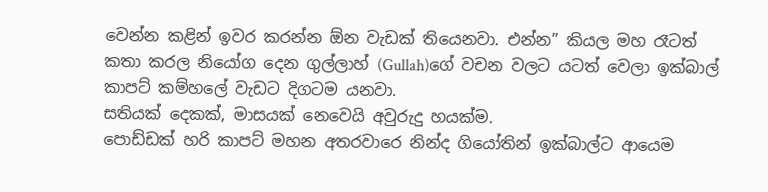වෙන්න කළින් ඉවර කරන්න ඕන වැඩක් තියෙනවා. එන්න” කියල මහ රෑටත් කතා කරල නියෝග දෙන ගුල්ලාහ් (Gullah)ගේ වචන වලට යටත් වෙලා ඉක්බාල් කාපට් කම්හලේ වැඩට දිගටම යනවා.
සතියක් දෙකක්, මාසයක් නෙවෙයි අවුරුදු හයක්ම.
පොඩ්ඩක් හරි කාපට් මහන අතරවාරෙ නින්ද ගියෝතින් ඉක්බාල්ට ආයෙම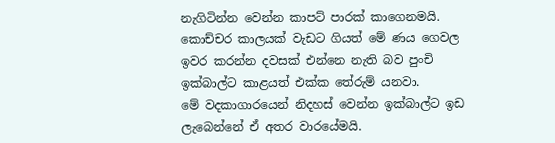නැගිටින්න වෙන්න කාපට් පාරක් කාගෙනමයි.
කොච්චර කාලයක් වැඩට ගියත් මේ ණය ගෙවල ඉවර කරන්න දවසක් එන්නෙ නැති බව පුංචි ඉක්බාල්ට කාළයත් එක්ක තේරුම් යනවා.
මේ වදකාගාරයෙන් නිදහස් වෙන්න ඉක්බාල්ට ඉඩ ලැබෙන්නේ ඒ අතර වාරයේමයි.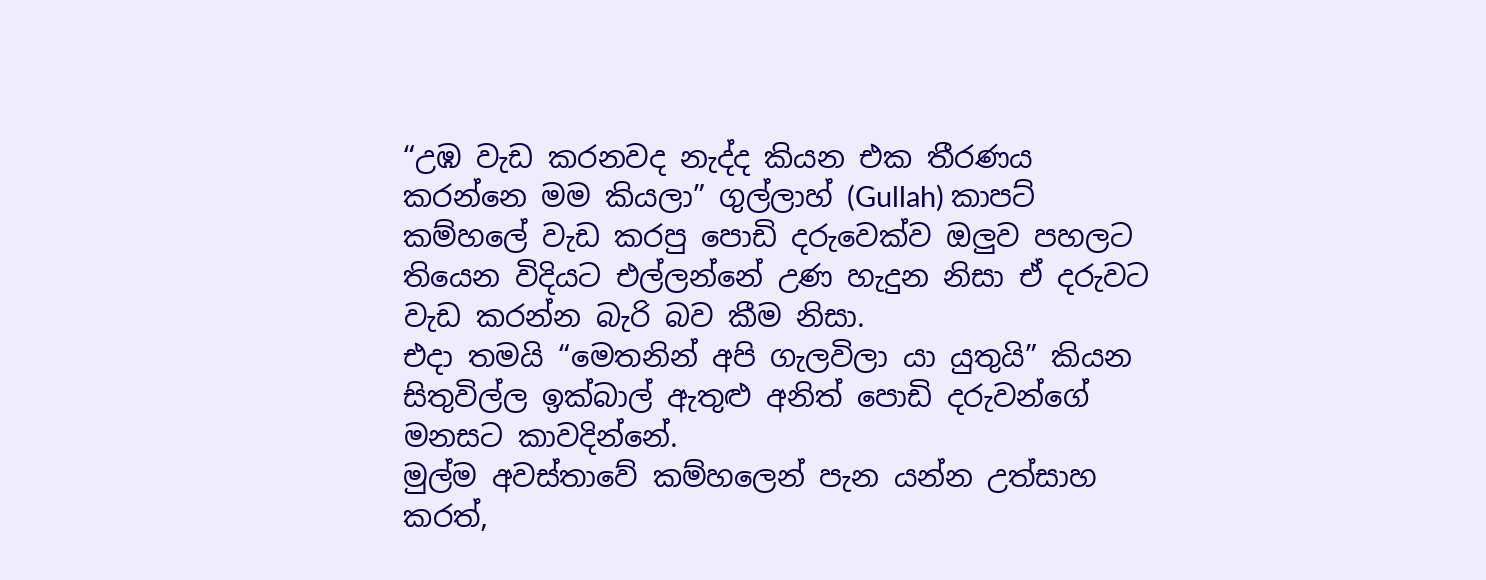“උඹ වැඩ කරනවද නැද්ද කියන එක තීරණය කරන්නෙ මම කියලා” ගුල්ලාහ් (Gullah) කාපට් කම්හලේ වැඩ කරපු පොඩි දරුවෙක්ව ඔලුව පහලට තියෙන විදියට එල්ලන්නේ උණ හැදුන නිසා ඒ දරුවට වැඩ කරන්න බැරි බව කීම නිසා.
එදා තමයි “මෙතනින් අපි ගැලවිලා යා යුතුයි” කියන සිතුවිල්ල ඉක්බාල් ඇතුළු අනිත් පොඩි දරුවන්ගේ මනසට කාවදින්නේ.
මුල්ම අවස්තාවේ කම්හලෙන් පැන යන්න උත්සාහ කරත්,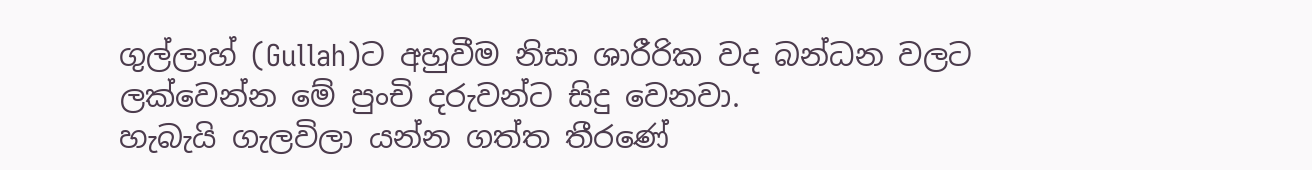ගුල්ලාහ් (Gullah)ට අහුවීම නිසා ශාරීරික වද බන්ධන වලට ලක්වෙන්න මේ පුංචි දරුවන්ට සිදු වෙනවා.
හැබැයි ගැලවිලා යන්න ගත්ත තීරණේ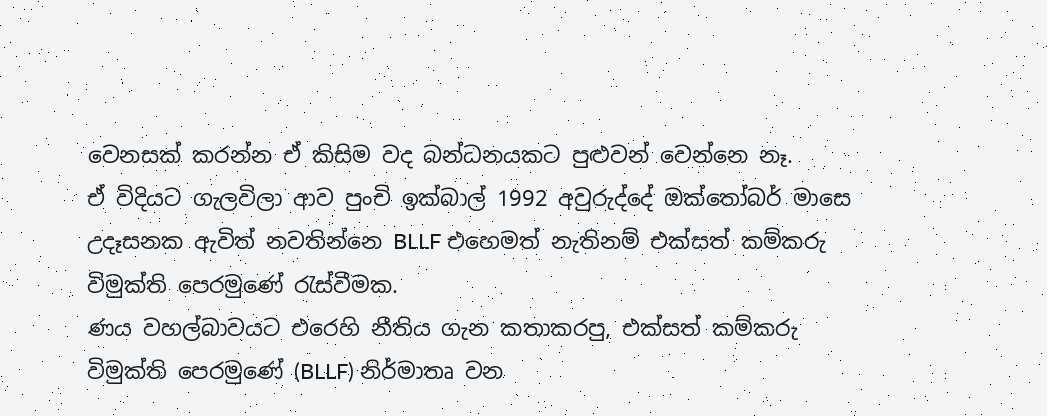වෙනසක් කරන්න ඒ කිසිම වද බන්ධනයකට පුළුවන් වෙන්නෙ නෑ.
ඒ විදියට ගැලවිලා ආව පුංචි ඉක්බාල් 1992 අවුරුද්දේ ඔක්තෝබර් මාසෙ උදෑසනක ඇවිත් නවතින්නෙ BLLF එහෙමත් නැතිනම් එක්සත් කම්කරු විමුක්ති පෙරමුණේ රැස්වීමක.
ණය වහල්බාවයට එරෙහි නීතිය ගැන කතාකරපු, එක්සත් කම්කරු විමුක්ති පෙරමුණේ (BLLF) නිර්මාතෘ වන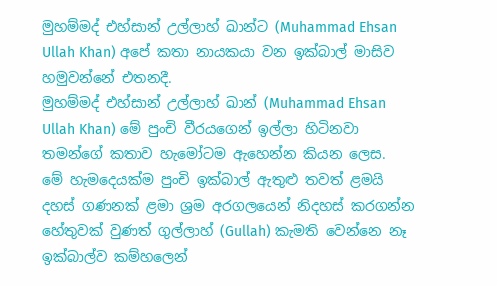මුහම්මද් එහ්සාන් උල්ලාහ් ඛාන්ට (Muhammad Ehsan Ullah Khan) අපේ කතා නායකයා වන ඉක්බාල් මාසිව හමුවන්නේ එතනදී.
මුහම්මද් එහ්සාන් උල්ලාහ් ඛාන් (Muhammad Ehsan Ullah Khan) මේ පුංචි වීරයගෙන් ඉල්ලා හිටිනවා තමන්ගේ කතාව හැමෝටම ඇහෙන්න කියන ලෙස.
මේ හැමදෙයක්ම පුංචි ඉක්බාල් ඇතුළු තවත් ළමයි දහස් ගණනක් ළමා ශ්‍රම අරගලයෙන් නිදහස් කරගන්න හේතුවක් වුණත් ගුල්ලාහ් (Gullah) කැමති වෙන්නෙ නෑ ඉක්බාල්ව කම්හලෙන්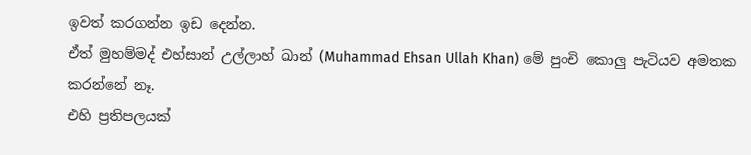ඉවත් කරගන්න ඉඩ දෙන්න.
ඒත් මුහම්මද් එහ්සාන් උල්ලාහ් ඛාන් (Muhammad Ehsan Ullah Khan) මේ පුංචි කොලු පැටියව අමතක කරන්නේ නෑ.
එහි ප්‍රතිපලයක්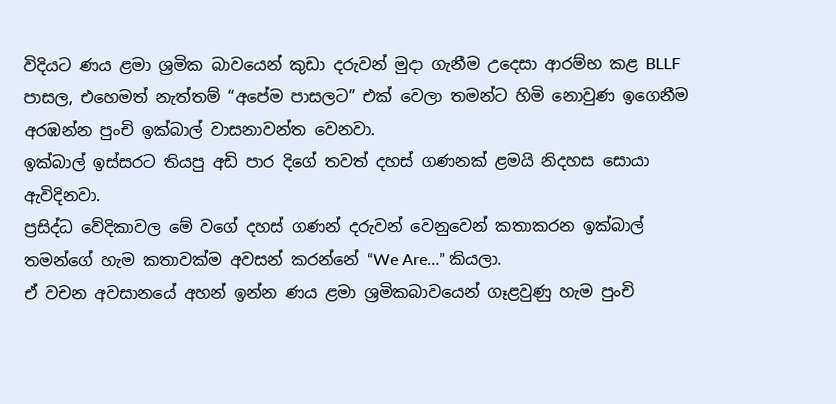විදියට ණය ළමා ශ්‍රමික බාවයෙන් කුඩා දරුවන් මුදා ගැනීම උදෙසා ආරම්භ කළ BLLF පාසල, එහෙමත් නැත්තම් “අපේම පාසලට” එක් වෙලා තමන්ට හිමි නොවුණ ඉගෙනීම අරඹන්න පුංචි ඉක්බාල් වාසනාවන්ත වෙනවා.
ඉක්බාල් ඉස්සරට තියපු අඩි පාර දිගේ තවත් දහස් ගණනක් ළමයි නිදහස සොයා ඇවිදිනවා.
ප්‍රසිද්ධ වේදිකාවල මේ වගේ දහස් ගණන් දරුවන් වෙනුවෙන් කතාකරන ඉක්බාල් තමන්ගේ හැම කතාවක්ම අවසන් කරන්නේ “We Are…” කියලා.
ඒ වචන අවසානයේ අහන් ඉන්න ණය ළමා ශ්‍රමිකබාවයෙන් ගෑළවුණු හැම පුංචි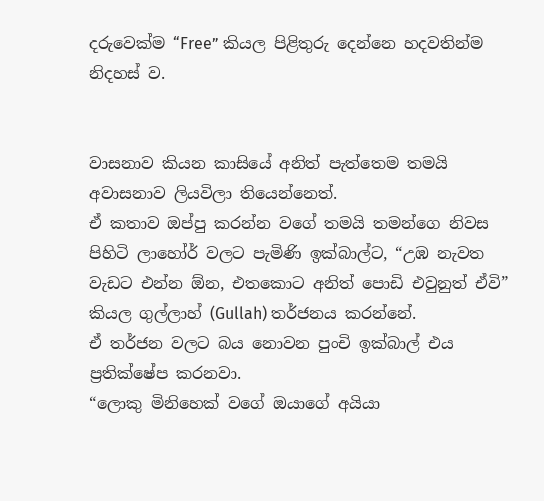දරුවෙක්ම “Free” කියල පිළිතුරු දෙන්නෙ හදවතින්ම නිදහස් ව.


වාසනාව කියන කාසියේ අනිත් පැත්තෙම තමයි අවාසනාව ලියවිලා තියෙන්නෙත්.
ඒ කතාව ඔප්පු කරන්න වගේ තමයි තමන්ගෙ නිවස පිහිටි ලාහෝර් වලට පැමිණි ඉක්බාල්ට, “උඹ නැවත වැඩට එන්න ඕන, එතකොට අනිත් පොඩි එවුනුත් ඒවි” කියල ගුල්ලාහ් (Gullah) තර්ජනය කරන්නේ.
ඒ තර්ජන වලට බය නොවන පුංචි ඉක්බාල් එය ප්‍රතික්ෂේප කරනවා.
“ලොකු මිනිහෙක් වගේ ඔයාගේ අයියා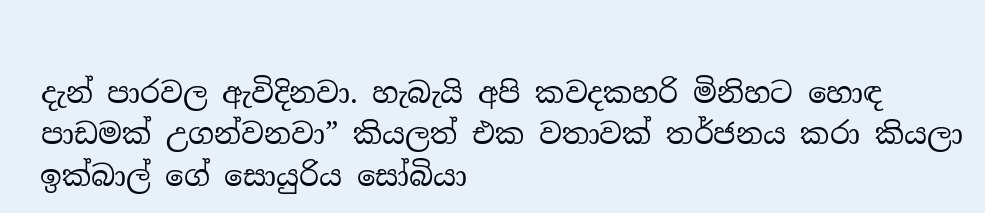දැන් පාරවල ඇවිදිනවා. හැබැයි අපි කවදකහරි මිනිහට හොඳ පාඩමක් උගන්වනවා” කියලත් එක වතාවක් තර්ජනය කරා කියලා ඉක්බාල් ගේ සොයුරිය සෝබියා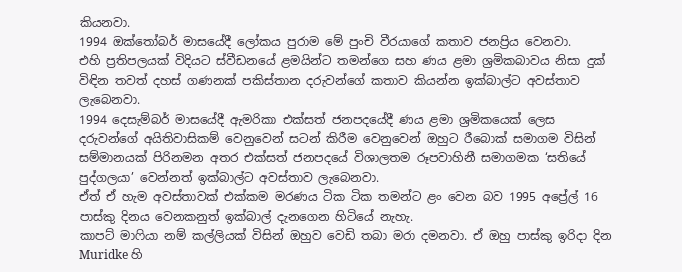කියනවා.
1994 ඔක්තෝබර් මාසයේදී ලෝකය පුරාම මේ පුංචි වීරයාගේ කතාව ජනප්‍රිය වෙනවා.
එහි ප්‍රතිපලයක් විදියට ස්වීඩනයේ ළමයින්ට තමන්ගෙ සහ ණය ළමා ශ්‍රමිකබාවය නිසා දුක් විඳින තවත් දහස් ගණනක් පකිස්තාන දරුවන්ගේ කතාව කියන්න ඉක්බාල්ට අවස්තාව ලැබෙනවා.
1994 දෙසැම්බර් මාසයේදී ඇමරිකා එක්සත් ජනපදයේදී ණය ළමා ශ්‍රමිකයෙක් ලෙස දරුවන්ගේ අයිතිවාසිකම් වෙනුවෙන් සටන් කිරීම වෙනුවෙන් ඔහුට රීබොක් සමාගම විසින් සම්මානයක් පිරිනමන අතර එක්සත් ජනපදයේ විශාලතම රූපවාහිනී සමාගමක ‘සතියේ පුද්ගලයා’ වෙන්නත් ඉක්බාල්ට අවස්තාව ලැබෙනවා.
ඒත් ඒ හැම අවස්තාවක් එක්කම මරණය ටික ටික තමන්ට ළං වෙන බව 1995 අප්‍රේල් 16 පාස්කු දිනය වෙනකනුත් ඉක්බාල් දැනගෙන හිටියේ නැහැ.
කාපට් මාෆියා නම් කල්ලියක් විසින් ඔහුව වෙඩි තබා මරා දමනවා. ඒ ඔහු පාස්කු ඉරිදා දින Muridke හි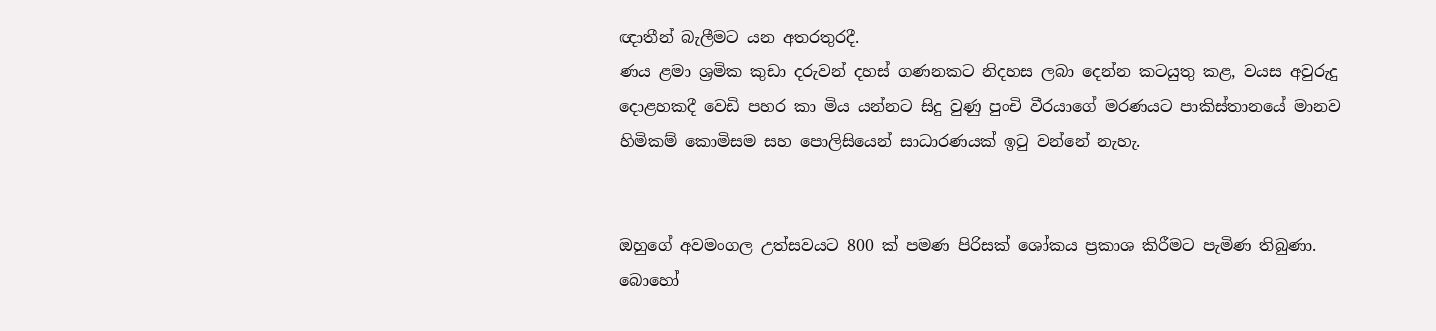ඥාතීන් බැලීමට යන අතරතුරදී.
ණය ළමා ශ්‍රමික කුඩා දරුවන් දහස් ගණනකට නිදහස ලබා දෙන්න කටයුතු කළ, වයස අවුරුදු දොළහකදී වෙඩි පහර කා මිය යන්නට සිදු වුණු පුංචි වීරයාගේ මරණයට පාකිස්තානයේ මානව හිමිකම් කොමිසම සහ පොලිසියෙන් සාධාරණයක් ඉටු වන්නේ නැහැ.


ඔහුගේ අවමංගල උත්සවයට 800 ක් පමණ පිරිසක් ශෝකය ප්‍රකාශ කිරීමට පැමිණ තිබුණා.
බොහෝ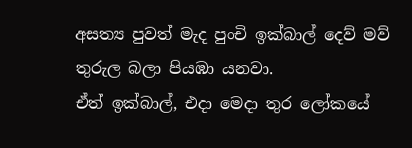අසත්‍ය පුවත් මැද පුංචි ඉක්බාල් දෙව් මව් තුරුල බලා පියඹා යනවා.
ඒත් ඉක්බාල්, එදා මෙදා තුර ලෝකයේ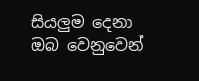සියලුම දෙනා ඔබ වෙනුවෙන්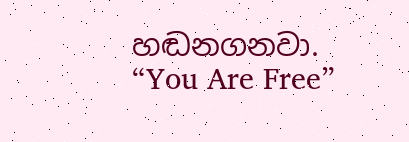හඬනගනවා.
“You Are Free”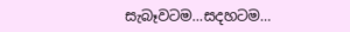සැබෑවටම…සදහටම…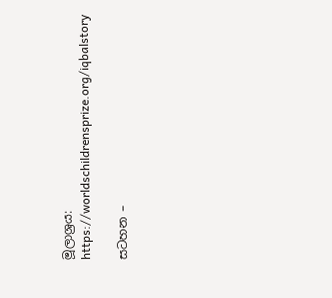මූලාශ්‍රය: https://worldschildrensprize.org/iqbalstory

සටහන –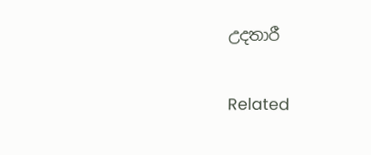උදතාරී

Related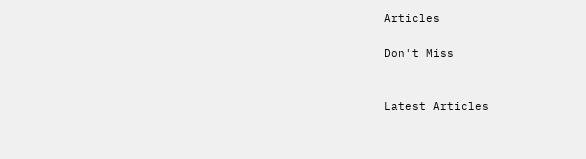Articles

Don't Miss


Latest Articles